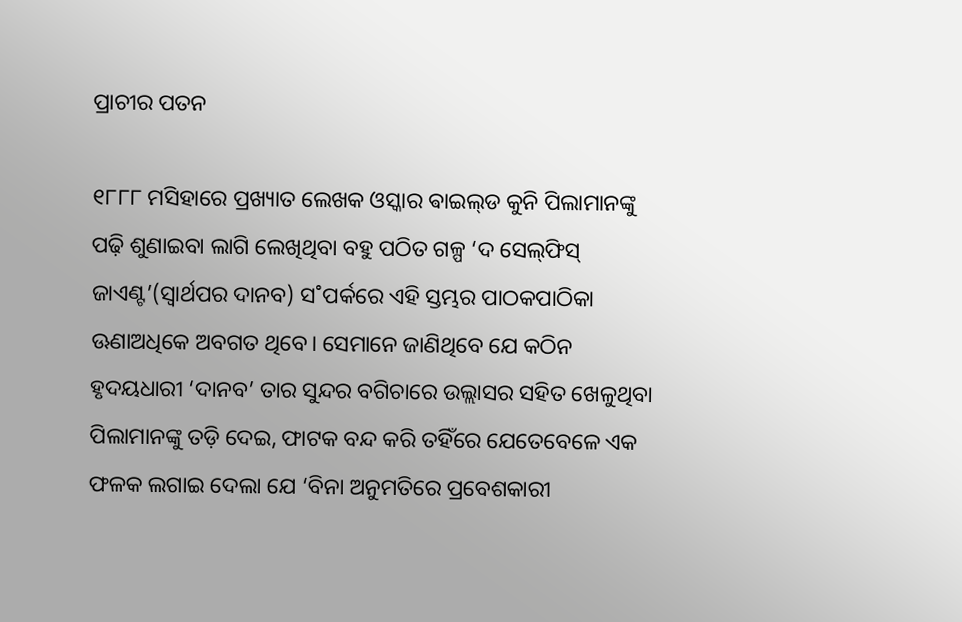ପ୍ରାଚୀର ପତନ

୧୮୮୮ ମସିହାରେ ପ୍ରଖ୍ୟାତ ଲେଖକ ଓସ୍କାର ଵାଇଲ୍‌ଡ କୁନି ପିଲାମାନଙ୍କୁ ପଢ଼ି ଶୁଣାଇବା ଲାଗି ଲେଖିଥିବା ବହୁ ପଠିତ ଗଳ୍ପ ‘ଦ ସେଲ୍‌ଫିସ୍‌ ଜାଏଣ୍ଟ’(ସ୍ବାର୍ଥପର ଦାନବ) ସ˚ପର୍କରେ ଏହି ସ୍ତମ୍ଭର ପାଠକପାଠିକା ଊଣାଅଧିକେ ଅବଗତ ଥିବେ। ସେମାନେ ଜାଣିଥିବେ ଯେ କଠିନ ହୃଦୟଧାରୀ ‘ଦାନବ’ ତାର ସୁନ୍ଦର ବଗିଚାରେ ଉଲ୍ଲାସର ସହିତ ଖେଳୁଥିବା ପିଲାମାନଙ୍କୁ ତଡ଼ି ଦେଇ, ଫାଟକ ବନ୍ଦ କରି ତହିଁରେ ଯେତେବେଳେ ଏକ ଫଳକ ଲଗାଇ ଦେଲା ଯେ ‘ବିନା ଅନୁମତିରେ ପ୍ରବେଶକାରୀ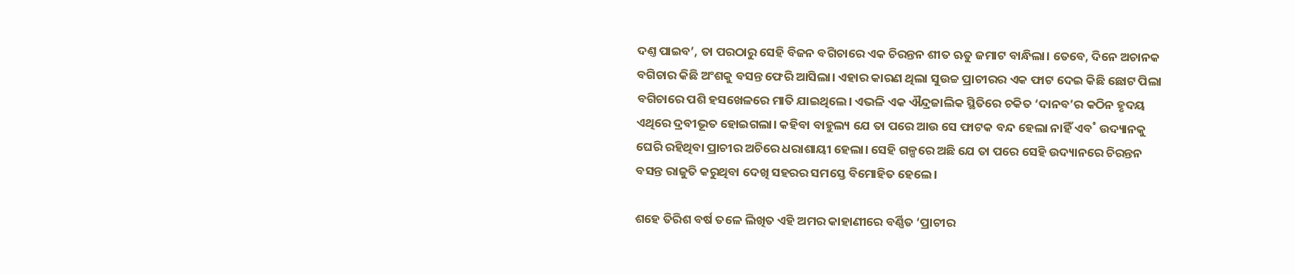ଦଣ୍ତ ପାଇବ’, ତା ପରଠାରୁ ସେହି ବିଜନ ବଗିଚାରେ ଏକ ଚିରନ୍ତନ ଶୀତ ଋତୁ ଜମାଟ ବାନ୍ଧିଲା। ତେବେ, ଦିନେ ଅଚାନକ ବଗିଚାର କିଛି ଅଂଶକୁ ବସନ୍ତ ଫେରି ଆସିଲା। ଏହାର କାରଣ ଥିଲା ସୁଉଚ୍ଚ ପ୍ରାଚୀରର ଏକ ଫାଟ ଦେଇ କିଛି ଛୋଟ ପିଲା ବଗିଚାରେ ପଶି ହସଖେଳରେ ମାତି ଯାଇଥିଲେ। ଏଭଳି ଏକ ଐନ୍ଦ୍ରଜାଲିକ ସ୍ଥିତିରେ ଚକିତ ‘ଦାନବ’ର କଠିନ ହୃଦୟ ଏଥିରେ ଦ୍ରବୀଭୂତ ହୋଇଗଲା। କହିବା ବାହୁଲ୍ୟ ଯେ ତା ପରେ ଆଉ ସେ ଫାଟକ ବନ୍ଦ ହେଲା ନାହିଁ ଏବ˚ ଉଦ୍ୟାନକୁ ଘେରି ରହିଥିବା ପ୍ରାଚୀର ଅଚିରେ ଧରାଶାୟୀ ହେଲା। ସେହି ଗଳ୍ପରେ ଅଛି ଯେ ତା ପରେ ସେହି ଉଦ୍ୟାନରେ ଚିରନ୍ତନ ବସନ୍ତ ରାଜୁତି କରୁଥିବା ଦେଖି ସହରର ସମସ୍ତେ ବିମୋହିତ ହେଲେ।

ଶହେ ତିରିଶ ବର୍ଷ ତଳେ ଲିଖିତ ଏହି ଅମର କାହାଣୀରେ ବର୍ଣ୍ଣିତ ‘ପ୍ରାଚୀର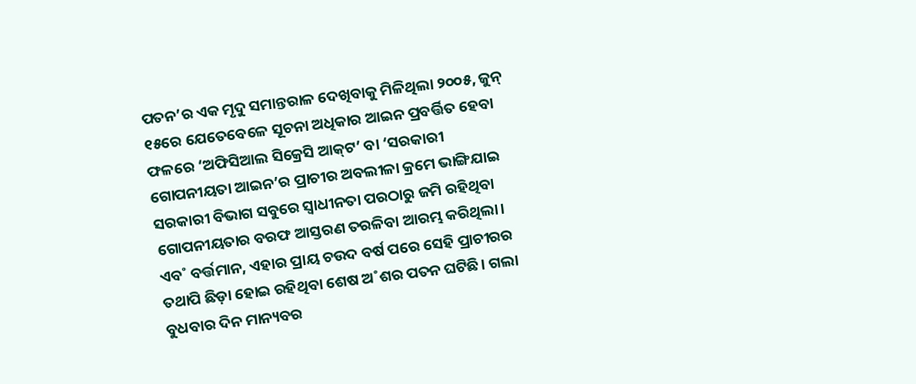ପତନ’ର ଏକ ମୃଦୁ ସମାନ୍ତରାଳ ଦେଖିବାକୁ ମିଳିଥିଲା ୨୦୦୫, ଜୁନ୍‌ ୧୫ରେ ଯେତେବେଳେ ସୂଚନା ଅଧିକାର ଆଇନ ପ୍ରବର୍ତ୍ତିତ ହେବା ଫଳରେ ‘ଅଫିସିଆଲ ସିକ୍ରେସି ଆକ୍‌ଟ’ ବା ‘ସରକାରୀ ଗୋପନୀୟତା ଆଇନ’ର ପ୍ରାଚୀର ଅବଲୀଳା କ୍ରମେ ଭାଙ୍ଗିଯାଇ ସରକାରୀ ବିଭାଗ ସବୁରେ ସ୍ବାଧୀନତା ପରଠାରୁ ଜମି ରହିଥିବା ଗୋପନୀୟତାର ବରଫ ଆସ୍ତରଣ ତରଳିବା ଆରମ୍ଭ କରିଥିଲା। ଏବ˚ ବର୍ତ୍ତମାନ, ଏହାର ପ୍ରାୟ ଚଉଦ ବର୍ଷ ପରେ ସେହି ପ୍ରାଚୀରର ତଥାପି ଛିଡ଼ା ହୋଇ ରହିଥିବା ଶେଷ ଅ˚ଶର ପତନ ଘଟିଛି। ଗଲା ବୁଧବାର ଦିନ ମାନ୍ୟବର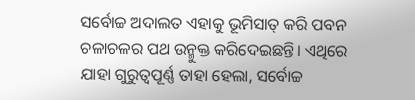ସର୍ବୋଚ୍ଚ ଅଦାଲତ ଏହାକୁ ଭୂମିସାତ୍‌ କରି ପବନ ଚଳାଚଳର ପଥ ଉନ୍ମୁକ୍ତ କରିଦେଇଛନ୍ତି। ଏଥିରେ ଯାହା ଗୁରୁତ୍ବପୂର୍ଣ୍ଣ ତାହା ହେଲା, ସର୍ବୋଚ୍ଚ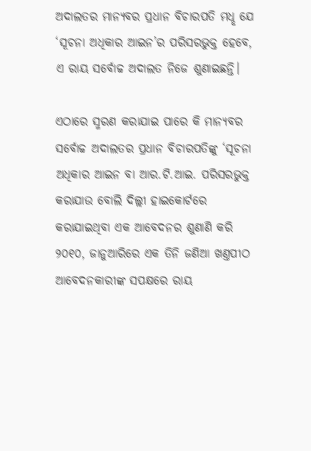ଅଦାଲତର ମାନ୍ୟବର ପ୍ରଧାନ ବିଚାରପତି ମଧୢ ଯେ ‘ସୂଚନା ଅଧିକାର ଆଇନ’ର ପରିସରଭୁକ୍ତ ହେବେ, ଏ ରାୟ ସର୍ବୋଚ୍ଚ ଅଦାଲତ ନିଜେ ଶୁଣାଇଛନ୍ତି।

ଏଠାରେ ସ୍ମରଣ କରାଯାଇ ପାରେ କି ମାନ୍ୟବର ସର୍ବୋଚ୍ଚ ଅଦାଲତର ପ୍ରଧାନ ବିଚାରପତିଙ୍କୁ ‘ସୂଚନା ଅଧିକାର ଆଇନ ବା ଆର.ଟି.ଆଇ. ପରିସରଭୁକ୍ତ କରାଯାଉ ବୋଲି ଦିଲ୍ଲୀ ହାଇକୋର୍ଟରେ କରାଯାଇଥିବା ଏକ ଆବେଦନର ଶୁଣାଣି କରି ୨୦୧୦, ଜାନୁଆରିରେ ଏକ ତିନି ଜଣିଆ ଖଣ୍ତପୀଠ ଆବେଦନକାରୀଙ୍କ ସପକ୍ଷରେ ରାୟ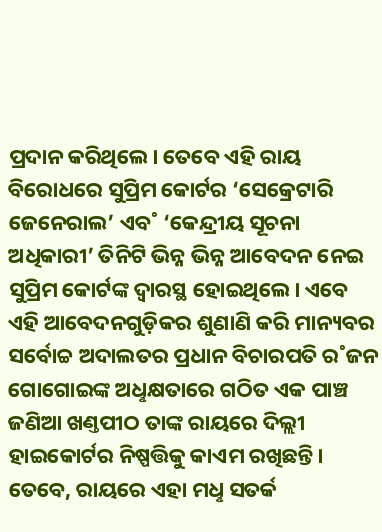ପ୍ରଦାନ କରିଥିଲେ। ତେବେ ଏହି ରାୟ ବିରୋଧରେ ସୁପ୍ରିମ କୋର୍ଟର ‘ସେକ୍ରେଟାରି ଜେନେରାଲ’ ଏବ˚ ‘କେନ୍ଦ୍ରୀୟ ସୂଚନା ଅଧିକାରୀ’ ତିନିଟି ଭିନ୍ନ ଭିନ୍ନ ଆବେଦନ ନେଇ ସୁପ୍ରିମ କୋର୍ଟଙ୍କ ଦ୍ବାରସ୍ଥ ହୋଇଥିଲେ। ଏବେ ଏହି ଆବେଦନଗୁଡ଼ିକର ଶୁଣାଣି କରି ମାନ୍ୟବର ସର୍ବୋଚ୍ଚ ଅଦାଲତର ପ୍ରଧାନ ବିଚାରପତି ର˚ଜନ ଗୋଗୋଇଙ୍କ ଅଧୢକ୍ଷତାରେ ଗଠିତ ଏକ ପାଞ୍ଚ ଜଣିଆ ଖଣ୍ତପୀଠ ତାଙ୍କ ରାୟରେ ଦିଲ୍ଲୀ ହାଇକୋର୍ଟର ନିଷ୍ପତ୍ତିକୁ କାଏମ ରଖିଛନ୍ତି। ତେବେ, ରାୟରେ ଏହା ମଧୢ ସତର୍କ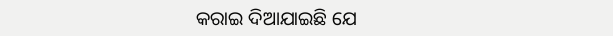କରାଇ ଦିଆଯାଇଛି ଯେ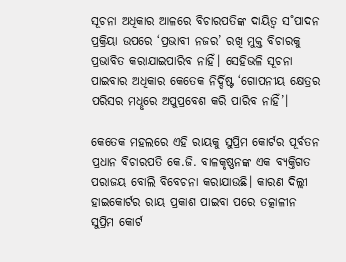ସୂଚନା ଅଧିକାର ଆଳରେ ବିଚାରପତିଙ୍କ ଦାୟିତ୍ବ ସ˚ପାଦନ ପ୍ରକ୍ରିୟା ଉପରେ ‘ପ୍ରଭାବୀ ନଜର’ ରଖି ମୁକ୍ତ ବିଚାରକୁ ପ୍ରଭାବିତ କରାଯାଇପାରିବ ନାହିଁ। ସେହିଭଳି ସୂଚନା ପାଇବାର ଅଧିକାର କେତେକ ନିର୍ଦ୍ଦିଷ୍ଟ ‘ଗୋପନୀୟ କ୍ଷେତ୍ରର ପରିସର ମଧୢରେ ଅପୁପ୍ରବେଶ କରି ପାରିବ ନାହିଁ’।

କେତେକ ମହଲରେ ଏହି ରାୟକୁ ସୁପ୍ରିମ କୋର୍ଟର ପୂର୍ବତନ ପ୍ରଧାନ ବିଚାରପତି କେ.ଜି. ବାଳକୃଷ୍ଣନଙ୍କ ଏକ ବ୍ୟକ୍ତିଗତ ପରାଜୟ ବୋଲି ବିବେଚନା କରାଯାଉଛି। କାରଣ ଦିଲ୍ଲୀ ହାଇକୋର୍ଟର ରାୟ ପ୍ରକାଶ ପାଇବା ପରେ ତତ୍କାଳୀନ ସୁପ୍ରିମ କୋର୍ଟ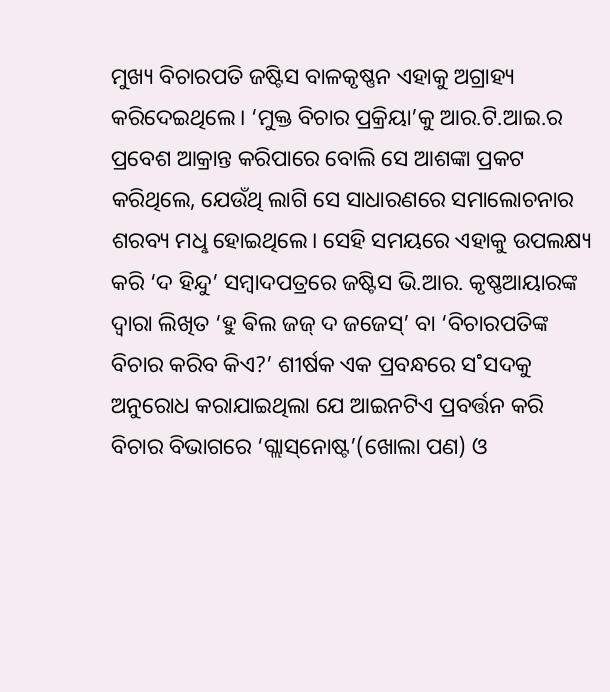ମୁଖ୍ୟ ବିଚାରପତି ଜଷ୍ଟିସ ବାଳକୃଷ୍ଣନ ଏହାକୁ ଅଗ୍ରାହ୍ୟ କରିଦେଇଥିଲେ। ‘ମୁକ୍ତ ବିଚାର ପ୍ରକ୍ରିୟା’କୁ ଆର‌.ଟି.ଆଇ.ର ପ୍ରବେଶ ଆକ୍ରାନ୍ତ କରିପାରେ ବୋଲି ସେ ଆଶଙ୍କା ପ୍ରକଟ କରିଥିଲେ, ଯେଉଁଥି ଲାଗି ସେ ସାଧାରଣରେ ସମାଲୋଚନାର ଶରବ୍ୟ ମଧୢ ହୋଇଥିଲେ। ସେହି ସମୟରେ ଏହାକୁ ଉପଲକ୍ଷ୍ୟ କରି ‘ଦ ହିନ୍ଦୁ’ ସମ୍ବାଦପତ୍ରରେ ଜଷ୍ଟିସ ଭି.ଆର. କୃଷ୍ଣଆୟାରଙ୍କ ଦ୍ବାରା ଲିଖିତ ‘ହୁ ଵିଲ ଜଜ୍‌ ଦ ଜଜେସ୍‌’ ବା ‘ବିଚାରପତିଙ୍କ ବିଚାର କରିବ କିଏ?’ ଶୀର୍ଷକ ଏକ ପ୍ରବନ୍ଧରେ ସ˚ସଦକୁ ଅନୁରୋଧ କରାଯାଇଥିଲା ଯେ ଆଇନଟିଏ ପ୍ରବର୍ତ୍ତନ କରି ବିଚାର ବିଭାଗରେ ‘ଗ୍ଲାସ୍‌ନୋଷ୍ଟ’(ଖୋଲା ପଣ) ଓ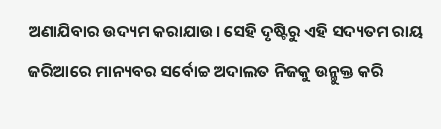ଅଣାଯିବାର ଉଦ୍ୟମ କରାଯାଉ। ସେହି ଦୃଷ୍ଟିରୁ ଏହି ସଦ୍ୟତମ ରାୟ ଜରିଆରେ ମାନ୍ୟବର ସର୍ବୋଚ୍ଚ ଅଦାଲତ ନିଜକୁ ଉନ୍ମୁକ୍ତ କରି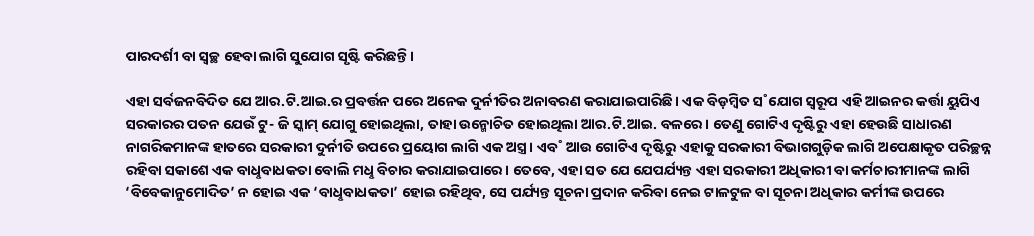ପାରଦର୍ଶୀ ବା ସ୍ବଚ୍ଛ ହେବା ଲାଗି ସୁଯୋଗ ସୃଷ୍ଟି କରିଛନ୍ତି।

ଏହା ସର୍ବଜନବିଦିତ ଯେ ଆର.ଟି.ଆଇ.ର ପ୍ରବର୍ତ୍ତନ ପରେ ଅନେକ ଦୁର୍ନୀତିର ଅନାବରଣ କରାଯାଇପାରିଛି। ଏକ ବିଡ଼ମ୍ବିତ ସ˚ଯୋଗ ସ୍ବରୂପ ଏହି ଆଇନର କର୍ତ୍ତା ୟୁପିଏ ସରକାରର ପତନ ଯେଉଁ ଟୁ- ଜି ସ୍କାମ୍‌ ଯୋଗୁ ହୋଇଥିଲା, ତାହା ଉନ୍ମୋଚିତ ହୋଇଥିଲା ଆର.ଟି.ଆଇ. ବଳରେ। ତେଣୁ ଗୋଟିଏ ଦୃଷ୍ଟିରୁ ଏହା ହେଉଛି ସାଧାରଣ ନାଗରିକମାନଙ୍କ ହାତରେ ସରକାରୀ ଦୁର୍ନୀତି ଉପରେ ପ୍ରୟୋଗ ଲାଗି ଏକ ଅସ୍ତ୍ର। ଏବ˚ ଆଉ ଗୋଟିଏ ଦୃଷ୍ଟିରୁ ଏହାକୁ ସରକାରୀ ବିଭାଗଗୁଡ଼ିକ ଲାଗି ଅପେକ୍ଷାକୃତ ପରିଚ୍ଛନ୍ନ ରହିବା ସକାଶେ ଏକ ବାଧୢବାଧକତା ବୋଲି ମଧୢ ବିଚାର କରାଯାଇପାରେ। ତେବେ, ଏହା ସତ ଯେ ଯେପର୍ଯ୍ୟନ୍ତ ଏହା ସରକାରୀ ଅଧିକାରୀ ବା କର୍ମଚାରୀମାନଙ୍କ ଲାଗି ‘ବିବେକାନୁମୋଦିତ’ ନ ହୋଇ ଏକ ‘ବାଧୢବାଧକତା’ ହୋଇ ରହିଥିବ, ସେ ପର୍ଯ୍ୟନ୍ତ ସୂଚନା ପ୍ରଦାନ କରିବା ନେଇ ଟାଳଟୁଳ ବା ସୂଚନା ଅଧିକାର କର୍ମୀଙ୍କ ଉପରେ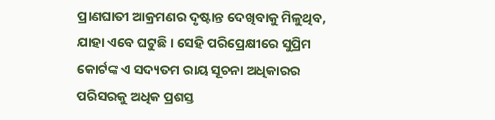ପ୍ରାଣଘାତୀ ଆକ୍ରମଣର ଦୃଷ୍ଟାନ୍ତ ଦେଖିବାକୁ ମିଳୁଥିବ, ଯାହା ଏବେ ଘଟୁଛି। ସେହି ପରିପ୍ରେକ୍ଷୀରେ ସୁପ୍ରିମ କୋର୍ଟଙ୍କ ଏ ସଦ୍ୟତମ ରାୟ ସୂଚନା ଅଧିକାରର ପରିସରକୁ ଅଧିକ ପ୍ରଶସ୍ତ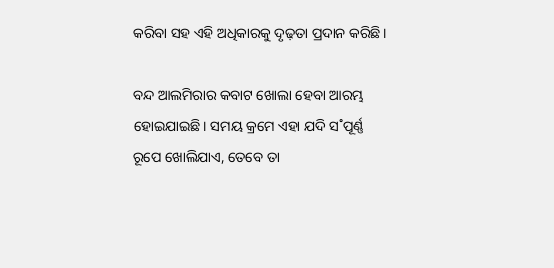କରିବା ସହ ଏହି ଅଧିକାରକୁ ଦୃଢ଼ତା ପ୍ରଦାନ କରିଛି।

ବନ୍ଦ ଆଲମିରାର କବାଟ ଖୋଲା ହେବା ଆରମ୍ଭ ହୋଇଯାଇଛି। ସମୟ କ୍ରମେ ଏହା ଯଦି ସ˚ପୂର୍ଣ୍ଣ ରୂପେ ଖୋଲିଯାଏ, ତେବେ ତା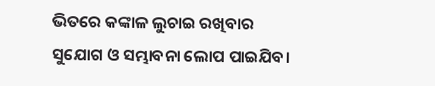ଭିତରେ କଙ୍କାଳ ଲୁଚାଇ ରଖିବାର ସୁଯୋଗ ଓ ସମ୍ଭାବନା ଲୋପ ପାଇଯିବ।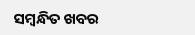ସମ୍ବନ୍ଧିତ ଖବର